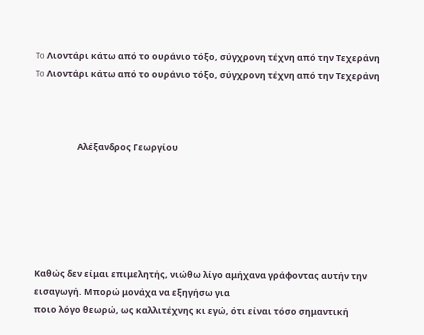To Λιοντάρι κάτω από το ουράνιο τόξο, σύγχρονη τέχνη από την Τεχεράνη
To Λιοντάρι κάτω από το ουράνιο τόξο, σύγχρονη τέχνη από την Τεχεράνη



                     Αλέξανδρος Γεωργίου






Καθώς δεν είμαι επιμελητής, νιώθω λίγο αμήχανα γράφοντας αυτήν την εισαγωγή. Μπορώ μονάχα να εξηγήσω για
ποιο λόγο θεωρώ, ως καλλιτέχνης κι εγώ, ότι είναι τόσο σημαντική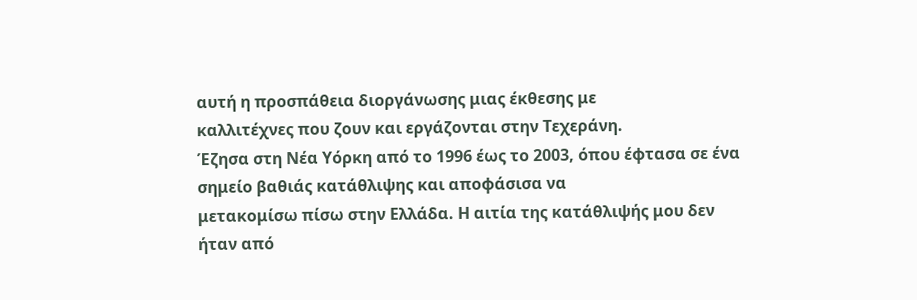αυτή η προσπάθεια διοργάνωσης μιας έκθεσης με
καλλιτέχνες που ζουν και εργάζονται στην Τεχεράνη.
Έζησα στη Νέα Υόρκη από το 1996 έως το 2003, όπου έφτασα σε ένα σημείο βαθιάς κατάθλιψης και αποφάσισα να
μετακομίσω πίσω στην Ελλάδα. Η αιτία της κατάθλιψής μου δεν ήταν από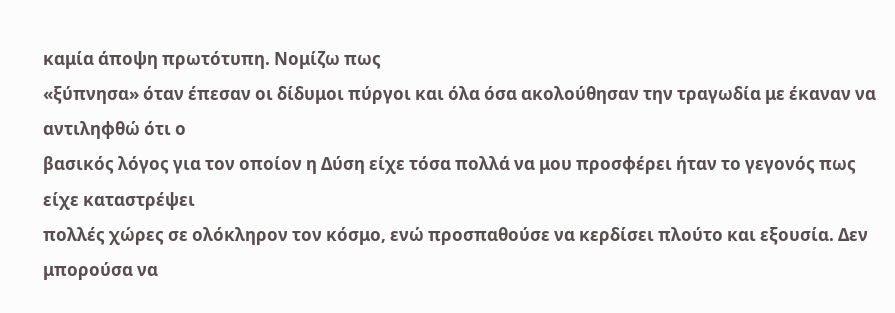καμία άποψη πρωτότυπη. Νομίζω πως
«ξύπνησα» όταν έπεσαν οι δίδυμοι πύργοι και όλα όσα ακολούθησαν την τραγωδία με έκαναν να αντιληφθώ ότι ο
βασικός λόγος για τον οποίον η Δύση είχε τόσα πολλά να μου προσφέρει ήταν το γεγονός πως είχε καταστρέψει
πολλές χώρες σε ολόκληρον τον κόσμο, ενώ προσπαθούσε να κερδίσει πλούτο και εξουσία. Δεν μπορούσα να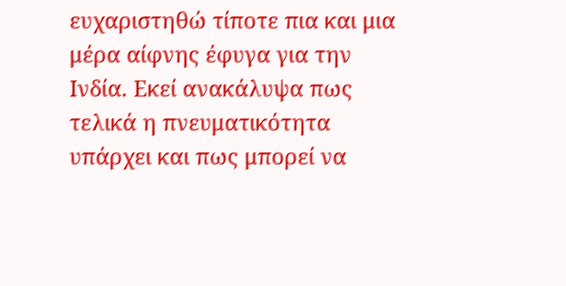ευχαριστηθώ τίποτε πια και μια μέρα αίφνης έφυγα για την Ινδία. Εκεί ανακάλυψα πως τελικά η πνευματικότητα
υπάρχει και πως μπορεί να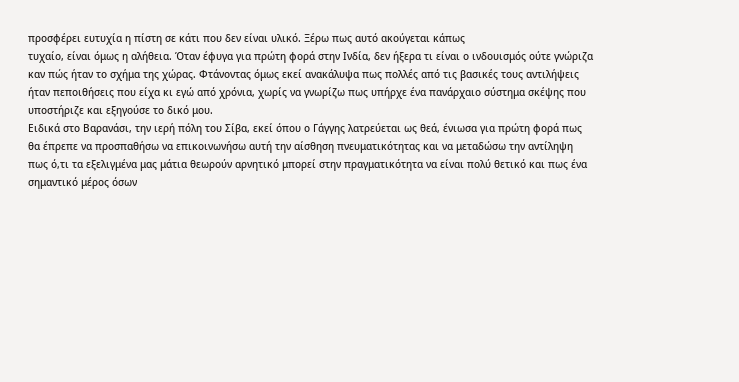προσφέρει ευτυχία η πίστη σε κάτι που δεν είναι υλικό. Ξέρω πως αυτό ακούγεται κάπως
τυχαίο, είναι όμως η αλήθεια. Όταν έφυγα για πρώτη φορά στην Ινδία, δεν ήξερα τι είναι ο ινδουισμός ούτε γνώριζα
καν πώς ήταν το σχήμα της χώρας. Φτάνοντας όμως εκεί ανακάλυψα πως πολλές από τις βασικές τους αντιλήψεις
ήταν πεποιθήσεις που είχα κι εγώ από χρόνια, χωρίς να γνωρίζω πως υπήρχε ένα πανάρχαιο σύστημα σκέψης που
υποστήριζε και εξηγούσε το δικό μου.
Ειδικά στο Βαρανάσι, την ιερή πόλη του Σίβα, εκεί όπου ο Γάγγης λατρεύεται ως θεά, ένιωσα για πρώτη φορά πως
θα έπρεπε να προσπαθήσω να επικοινωνήσω αυτή την αίσθηση πνευματικότητας και να μεταδώσω την αντίληψη
πως ό,τι τα εξελιγμένα μας μάτια θεωρούν αρνητικό μπορεί στην πραγματικότητα να είναι πολύ θετικό και πως ένα
σημαντικό μέρος όσων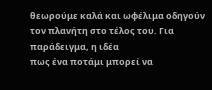θεωρούμε καλά και ωφέλιμα οδηγούν τον πλανήτη στο τέλος του. Για παράδειγμα, η ιδέα
πως ένα ποτάμι μπορεί να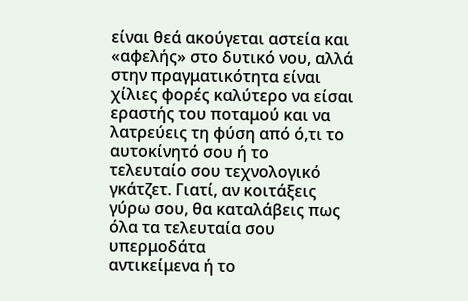είναι θεά ακούγεται αστεία και «αφελής» στο δυτικό νου, αλλά στην πραγματικότητα είναι
χίλιες φορές καλύτερο να είσαι εραστής του ποταμού και να λατρεύεις τη φύση από ό,τι το αυτοκίνητό σου ή το
τελευταίο σου τεχνολογικό γκάτζετ. Γιατί, αν κοιτάξεις γύρω σου, θα καταλάβεις πως όλα τα τελευταία σου υπερμοδάτα
αντικείμενα ή το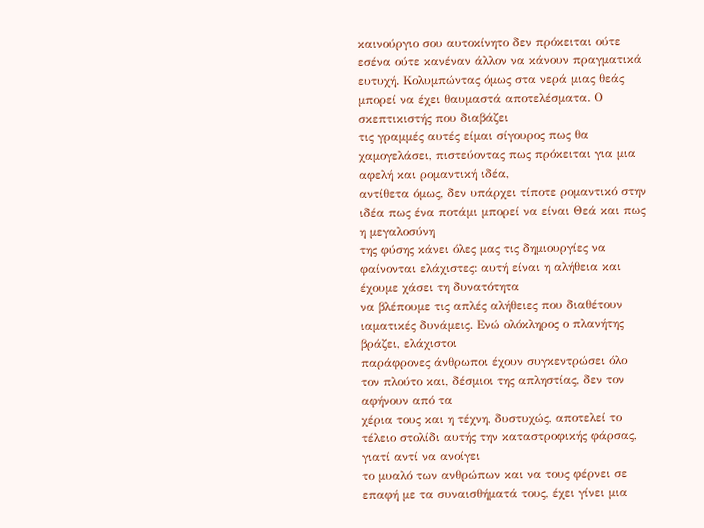καινούργιο σου αυτοκίνητο δεν πρόκειται ούτε εσένα ούτε κανέναν άλλον να κάνουν πραγματικά
ευτυχή. Κολυμπώντας όμως στα νερά μιας θεάς μπορεί να έχει θαυμαστά αποτελέσματα. Ο σκεπτικιστής που διαβάζει
τις γραμμές αυτές είμαι σίγουρος πως θα χαμογελάσει, πιστεύοντας πως πρόκειται για μια αφελή και ρομαντική ιδέα,
αντίθετα όμως, δεν υπάρχει τίποτε ρομαντικό στην ιδέα πως ένα ποτάμι μπορεί να είναι Θεά και πως η μεγαλοσύνη
της φύσης κάνει όλες μας τις δημιουργίες να φαίνονται ελάχιστες: αυτή είναι η αλήθεια και έχουμε χάσει τη δυνατότητα
να βλέπουμε τις απλές αλήθειες που διαθέτουν ιαματικές δυνάμεις. Ενώ ολόκληρος ο πλανήτης βράζει, ελάχιστοι
παράφρονες άνθρωποι έχουν συγκεντρώσει όλο τον πλούτο και, δέσμιοι της απληστίας, δεν τον αφήνουν από τα
χέρια τους και η τέχνη, δυστυχώς, αποτελεί το τέλειο στολίδι αυτής την καταστροφικής φάρσας, γιατί αντί να ανοίγει
το μυαλό των ανθρώπων και να τους φέρνει σε επαφή με τα συναισθήματά τους, έχει γίνει μια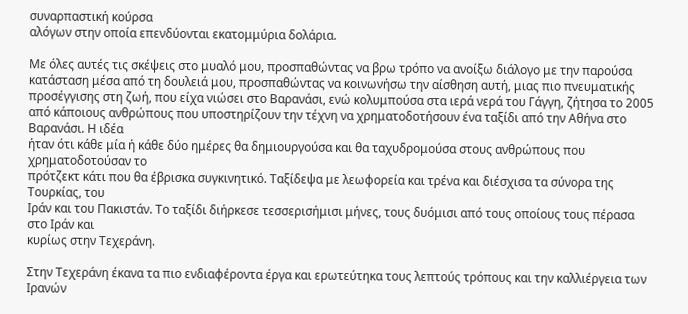συναρπαστική κούρσα
αλόγων στην οποία επενδύονται εκατομμύρια δολάρια.

Με όλες αυτές τις σκέψεις στο μυαλό μου, προσπαθώντας να βρω τρόπο να ανοίξω διάλογο με την παρούσα
κατάσταση μέσα από τη δουλειά μου, προσπαθώντας να κοινωνήσω την αίσθηση αυτή, μιας πιο πνευματικής
προσέγγισης στη ζωή, που είχα νιώσει στο Βαρανάσι, ενώ κολυμπούσα στα ιερά νερά του Γάγγη, ζήτησα το 2005 από κάποιους ανθρώπους που υποστηρίζουν την τέχνη να χρηματοδοτήσουν ένα ταξίδι από την Αθήνα στο Βαρανάσι. Η ιδέα
ήταν ότι κάθε μία ή κάθε δύο ημέρες θα δημιουργούσα και θα ταχυδρομούσα στους ανθρώπους που χρηματοδοτούσαν το
πρότζεκτ κάτι που θα έβρισκα συγκινητικό. Ταξίδεψα με λεωφορεία και τρένα και διέσχισα τα σύνορα της Τουρκίας, του
Ιράν και του Πακιστάν. Το ταξίδι διήρκεσε τεσσερισήμισι μήνες, τους δυόμισι από τους οποίους τους πέρασα στο Ιράν και
κυρίως στην Τεχεράνη.

Στην Τεχεράνη έκανα τα πιο ενδιαφέροντα έργα και ερωτεύτηκα τους λεπτούς τρόπους και την καλλιέργεια των Ιρανών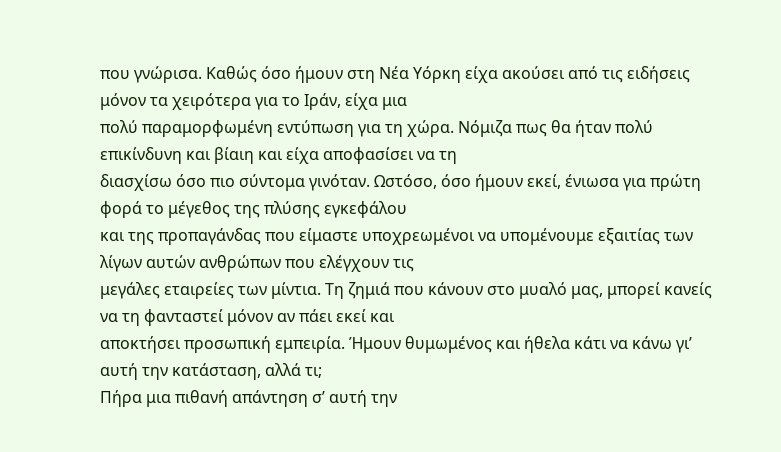που γνώρισα. Καθώς όσο ήμουν στη Νέα Υόρκη είχα ακούσει από τις ειδήσεις μόνον τα χειρότερα για το Ιράν, είχα μια
πολύ παραμορφωμένη εντύπωση για τη χώρα. Νόμιζα πως θα ήταν πολύ επικίνδυνη και βίαιη και είχα αποφασίσει να τη
διασχίσω όσο πιο σύντομα γινόταν. Ωστόσο, όσο ήμουν εκεί, ένιωσα για πρώτη φορά το μέγεθος της πλύσης εγκεφάλου
και της προπαγάνδας που είμαστε υποχρεωμένοι να υπομένουμε εξαιτίας των λίγων αυτών ανθρώπων που ελέγχουν τις
μεγάλες εταιρείες των μίντια. Τη ζημιά που κάνουν στο μυαλό μας, μπορεί κανείς να τη φανταστεί μόνον αν πάει εκεί και
αποκτήσει προσωπική εμπειρία. Ήμουν θυμωμένος και ήθελα κάτι να κάνω γι’ αυτή την κατάσταση, αλλά τι;
Πήρα μια πιθανή απάντηση σ’ αυτή την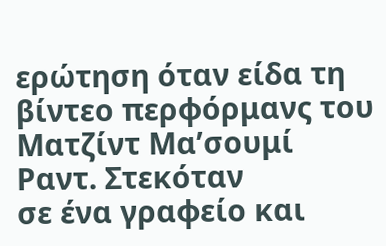ερώτηση όταν είδα τη βίντεο περφόρμανς του Ματζίντ Μα’σουμί Ραντ. Στεκόταν
σε ένα γραφείο και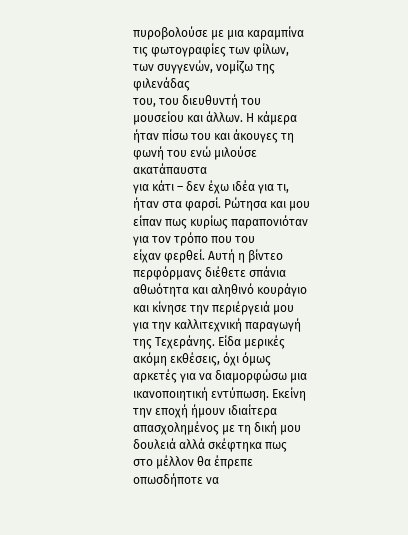πυροβολούσε με μια καραμπίνα τις φωτογραφίες των φίλων, των συγγενών, νομίζω της φιλενάδας
του, του διευθυντή του μουσείου και άλλων. Η κάμερα ήταν πίσω του και άκουγες τη φωνή του ενώ μιλούσε ακατάπαυστα
για κάτι – δεν έχω ιδέα για τι, ήταν στα φαρσί. Ρώτησα και μου είπαν πως κυρίως παραπονιόταν για τον τρόπο που του
είχαν φερθεί. Αυτή η βίντεο περφόρμανς διέθετε σπάνια αθωότητα και αληθινό κουράγιο και κίνησε την περιέργειά μου
για την καλλιτεχνική παραγωγή της Τεχεράνης. Είδα μερικές ακόμη εκθέσεις, όχι όμως αρκετές για να διαμορφώσω μια
ικανοποιητική εντύπωση. Εκείνη την εποχή ήμουν ιδιαίτερα απασχολημένος με τη δική μου δουλειά αλλά σκέφτηκα πως
στο μέλλον θα έπρεπε οπωσδήποτε να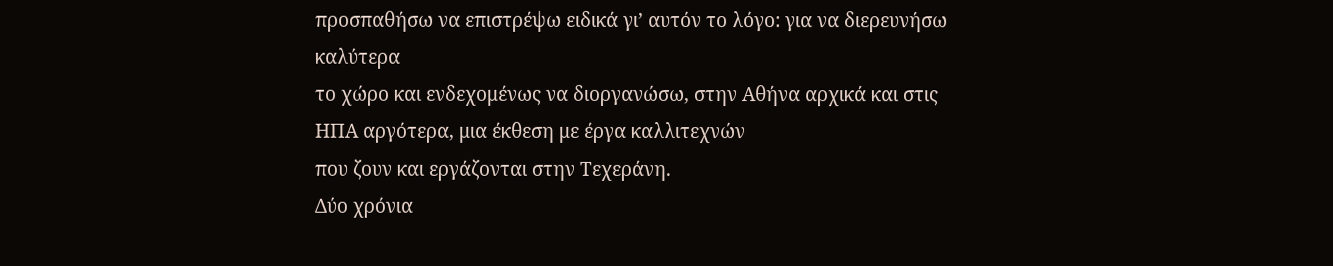προσπαθήσω να επιστρέψω ειδικά γι’ αυτόν το λόγο: για να διερευνήσω καλύτερα
το χώρο και ενδεχομένως να διοργανώσω, στην Αθήνα αρχικά και στις ΗΠΑ αργότερα, μια έκθεση με έργα καλλιτεχνών
που ζουν και εργάζονται στην Τεχεράνη.
Δύο χρόνια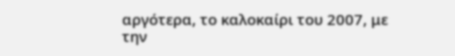αργότερα, το καλοκαίρι του 2007, με την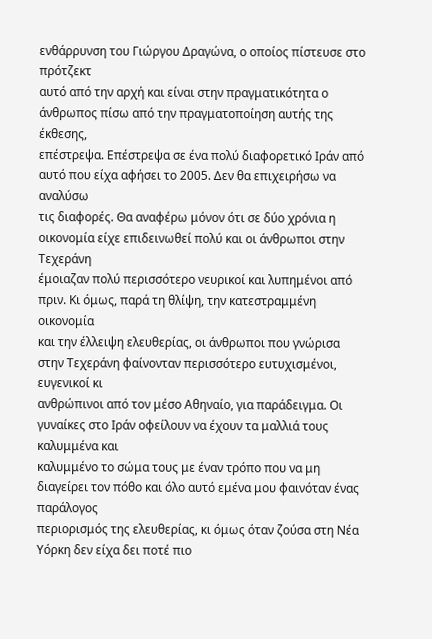ενθάρρυνση του Γιώργου Δραγώνα, ο οποίος πίστευσε στο πρότζεκτ
αυτό από την αρχή και είναι στην πραγματικότητα ο άνθρωπος πίσω από την πραγματοποίηση αυτής της έκθεσης,
επέστρεψα. Επέστρεψα σε ένα πολύ διαφορετικό Ιράν από αυτό που είχα αφήσει το 2005. Δεν θα επιχειρήσω να αναλύσω
τις διαφορές. Θα αναφέρω μόνον ότι σε δύο χρόνια η οικονομία είχε επιδεινωθεί πολύ και οι άνθρωποι στην Τεχεράνη
έμοιαζαν πολύ περισσότερο νευρικοί και λυπημένοι από πριν. Κι όμως, παρά τη θλίψη, την κατεστραμμένη οικονομία
και την έλλειψη ελευθερίας, οι άνθρωποι που γνώρισα στην Τεχεράνη φαίνονταν περισσότερο ευτυχισμένοι, ευγενικοί κι
ανθρώπινοι από τον μέσο Αθηναίο, για παράδειγμα. Οι γυναίκες στο Ιράν οφείλουν να έχουν τα μαλλιά τους καλυμμένα και
καλυμμένο το σώμα τους με έναν τρόπο που να μη διαγείρει τον πόθο και όλο αυτό εμένα μου φαινόταν ένας παράλογος
περιορισμός της ελευθερίας, κι όμως όταν ζούσα στη Νέα Υόρκη δεν είχα δει ποτέ πιο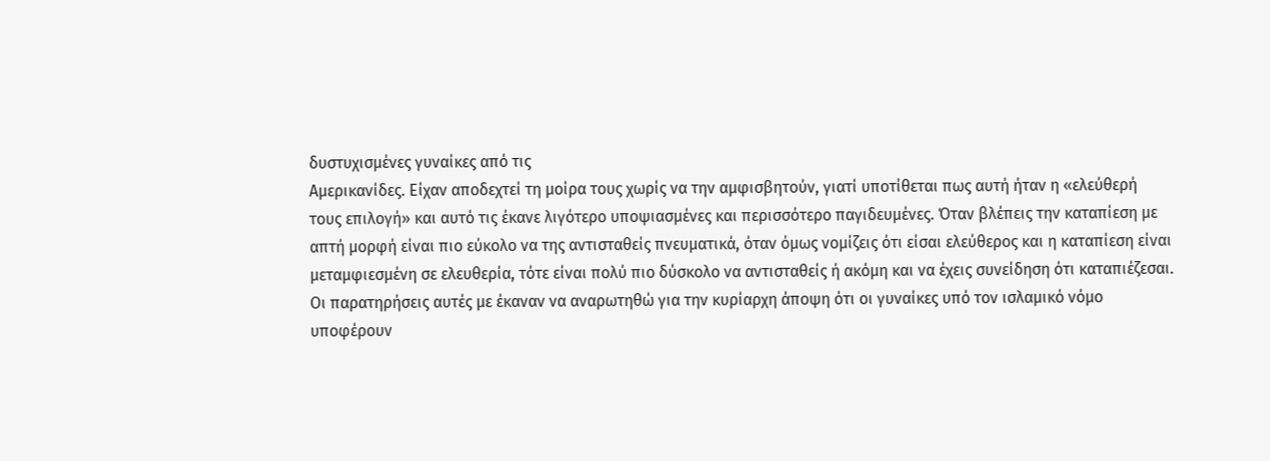δυστυχισμένες γυναίκες από τις
Αμερικανίδες. Είχαν αποδεχτεί τη μοίρα τους χωρίς να την αμφισβητούν, γιατί υποτίθεται πως αυτή ήταν η «ελεύθερή
τους επιλογή» και αυτό τις έκανε λιγότερο υποψιασμένες και περισσότερο παγιδευμένες. Όταν βλέπεις την καταπίεση με
απτή μορφή είναι πιο εύκολο να της αντισταθείς πνευματικά, όταν όμως νομίζεις ότι είσαι ελεύθερος και η καταπίεση είναι
μεταμφιεσμένη σε ελευθερία, τότε είναι πολύ πιο δύσκολο να αντισταθείς ή ακόμη και να έχεις συνείδηση ότι καταπιέζεσαι.
Οι παρατηρήσεις αυτές με έκαναν να αναρωτηθώ για την κυρίαρχη άποψη ότι οι γυναίκες υπό τον ισλαμικό νόμο
υποφέρουν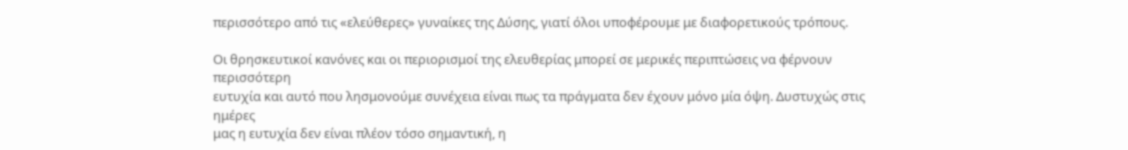περισσότερο από τις «ελεύθερες» γυναίκες της Δύσης, γιατί όλοι υποφέρουμε με διαφορετικούς τρόπους.

Οι θρησκευτικοί κανόνες και οι περιορισμοί της ελευθερίας μπορεί σε μερικές περιπτώσεις να φέρνουν περισσότερη
ευτυχία και αυτό που λησμονούμε συνέχεια είναι πως τα πράγματα δεν έχουν μόνο μία όψη. Δυστυχώς στις ημέρες
μας η ευτυχία δεν είναι πλέον τόσο σημαντική, η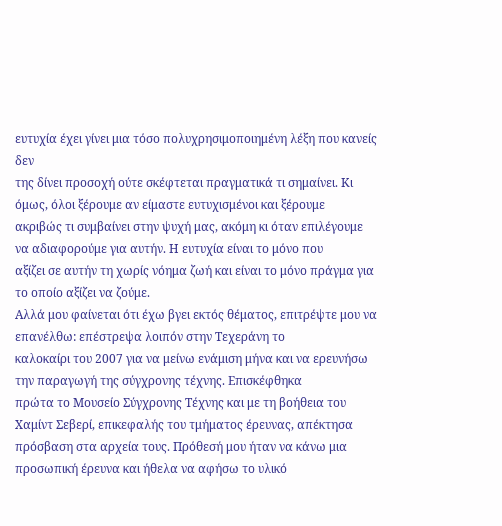ευτυχία έχει γίνει μια τόσο πολυχρησιμοποιημένη λέξη που κανείς δεν
της δίνει προσοχή ούτε σκέφτεται πραγματικά τι σημαίνει. Κι όμως, όλοι ξέρουμε αν είμαστε ευτυχισμένοι και ξέρουμε
ακριβώς τι συμβαίνει στην ψυχή μας, ακόμη κι όταν επιλέγουμε να αδιαφορούμε για αυτήν. Η ευτυχία είναι το μόνο που
αξίζει σε αυτήν τη χωρίς νόημα ζωή και είναι το μόνο πράγμα για το οποίο αξίζει να ζούμε.
Αλλά μου φαίνεται ότι έχω βγει εκτός θέματος, επιτρέψτε μου να επανέλθω: επέστρεψα λοιπόν στην Τεχεράνη το
καλοκαίρι του 2007 για να μείνω ενάμιση μήνα και να ερευνήσω την παραγωγή της σύγχρονης τέχνης. Επισκέφθηκα
πρώτα το Μουσείο Σύγχρονης Τέχνης και με τη βοήθεια του Χαμίντ Σεβερί, επικεφαλής του τμήματος έρευνας, απέκτησα
πρόσβαση στα αρχεία τους. Πρόθεσή μου ήταν να κάνω μια προσωπική έρευνα και ήθελα να αφήσω το υλικό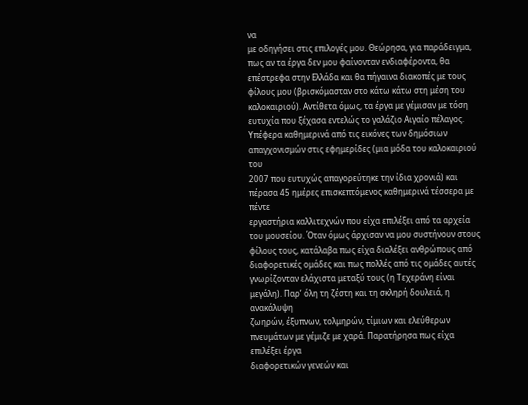να
με οδηγήσει στις επιλογές μου. Θεώρησα, για παράδειγμα, πως αν τα έργα δεν μου φαίνονταν ενδιαφέροντα, θα
επέστρεφα στην Ελλάδα και θα πήγαινα διακοπές με τους φίλους μου (βρισκόμασταν στο κάτω κάτω στη μέση του
καλοκαιριού). Αντίθετα όμως, τα έργα με γέμισαν με τόση ευτυχία που ξέχασα εντελώς το γαλάζιο Αιγαίο πέλαγος.
Υπέφερα καθημερινά από τις εικόνες των δημόσιων απαγχονισμών στις εφημερίδες (μια μόδα του καλοκαιριού του
2007 που ευτυχώς απαγορεύτηκε την ίδια χρονιά) και πέρασα 45 ημέρες επισκεπτόμενος καθημερινά τέσσερα με πέντε
εργαστήρια καλλιτεχνών που είχα επιλέξει από τα αρχεία του μουσείου. Όταν όμως άρχισαν να μου συστήνουν στους
φίλους τους, κατάλαβα πως είχα διαλέξει ανθρώπους από διαφορετικές ομάδες και πως πολλές από τις ομάδες αυτές
γνωρίζονταν ελάχιστα μεταξύ τους (η Τεχεράνη είναι μεγάλη). Παρ’ όλη τη ζέστη και τη σκληρή δουλειά, η ανακάλυψη
ζωηρών, έξυπνων, τολμηρών, τίμιων και ελεύθερων πνευμάτων με γέμιζε με χαρά. Παρατήρησα πως είχα επιλέξει έργα
διαφορετικών γενεών και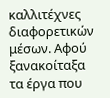καλλιτέχνες διαφορετικών μέσων. Αφού ξανακοίταξα τα έργα που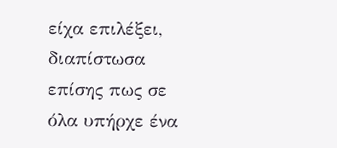είχα επιλέξει, διαπίστωσα
επίσης πως σε όλα υπήρχε ένα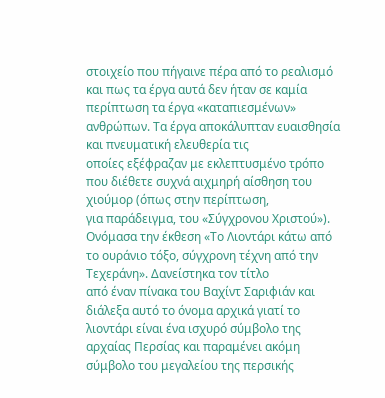στοιχείο που πήγαινε πέρα από το ρεαλισμό και πως τα έργα αυτά δεν ήταν σε καμία
περίπτωση τα έργα «καταπιεσμένων» ανθρώπων. Τα έργα αποκάλυπταν ευαισθησία και πνευματική ελευθερία τις
οποίες εξέφραζαν με εκλεπτυσμένο τρόπο που διέθετε συχνά αιχμηρή αίσθηση του χιούμορ (όπως στην περίπτωση,
για παράδειγμα, του «Σύγχρονου Χριστού»).
Ονόμασα την έκθεση «Το Λιοντάρι κάτω από το ουράνιο τόξο, σύγχρονη τέχνη από την Τεχεράνη». Δανείστηκα τον τίτλο
από έναν πίνακα του Βαχίντ Σαριφιάν και διάλεξα αυτό το όνομα αρχικά γιατί το λιοντάρι είναι ένα ισχυρό σύμβολο της
αρχαίας Περσίας και παραμένει ακόμη σύμβολο του μεγαλείου της περσικής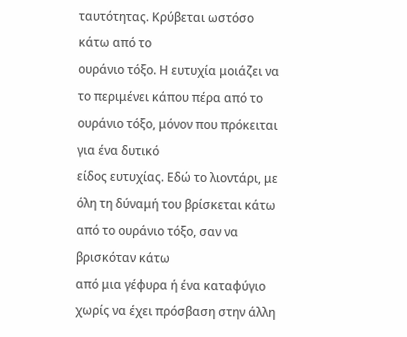ταυτότητας. Κρύβεται ωστόσο κάτω από το
ουράνιο τόξο. Η ευτυχία μοιάζει να το περιμένει κάπου πέρα από το ουράνιο τόξο, μόνον που πρόκειται για ένα δυτικό
είδος ευτυχίας. Εδώ το λιοντάρι, με όλη τη δύναμή του βρίσκεται κάτω από το ουράνιο τόξο, σαν να βρισκόταν κάτω
από μια γέφυρα ή ένα καταφύγιο χωρίς να έχει πρόσβαση στην άλλη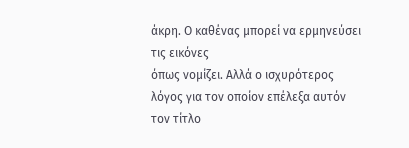άκρη. Ο καθένας μπορεί να ερμηνεύσει τις εικόνες
όπως νομίζει. Αλλά ο ισχυρότερος λόγος για τον οποίον επέλεξα αυτόν τον τίτλο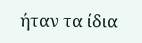ήταν τα ίδια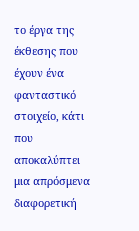το έργα της έκθεσης που
έχουν ένα φανταστικό στοιχείο, κάτι που αποκαλύπτει μια απρόσμενα διαφορετική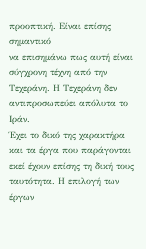προοπτική. Είναι επίσης σημαντικό
να επισημάνω πως αυτή είναι σύγχρονη τέχνη από την Τεχεράνη. Η Τεχεράνη δεν αντιπροσωπεύει απόλυτα το Ιράν.
Έχει το δικό της χαρακτήρα και τα έργα που παράγονται εκεί έχουν επίσης τη δική τους ταυτότητα. Η επιλογή των
έργων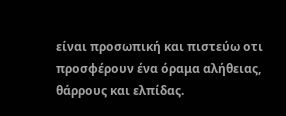είναι προσωπική και πιστεύω οτι προσφέρουν ένα όραμα αλήθειας, θάρρους και ελπίδας.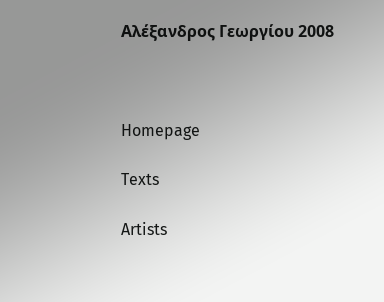Αλέξανδρος Γεωργίου 2008



Homepage

Texts

Artists